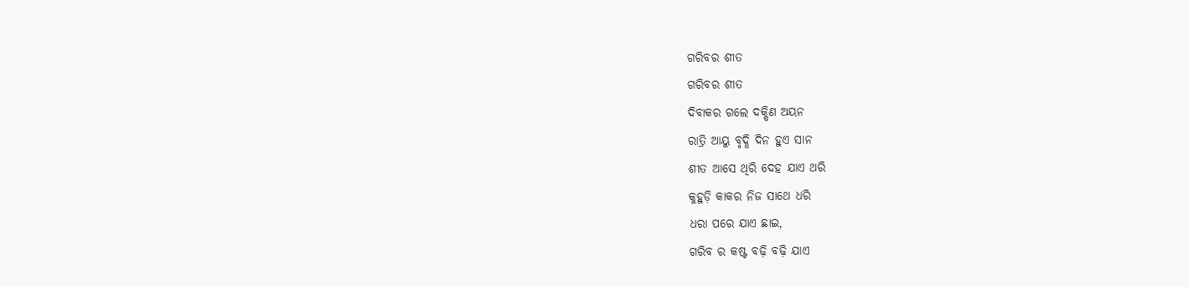ଗରିବର ଶୀତ
ଗରିବର ଶୀତ
ଦିବାକର ଗଲେ ଦକ୍ଷିଣ ଅୟନ
ରାତ୍ରି ଆୟୁ ବୃଦ୍ଧି ଦିନ ହୁଏ ସାନ
ଶୀତ ଆସେ ଥିରି ଦେହ ଯାଏ ଥରି
କୁହୁଡ଼ି କାକର ନିଜ ସାଥେ ଧରି
ଧରା ପରେ ଯାଏ ଛାଇ,
ଗରିବ ର କଷ୍ଟ ବଢ଼ି ବଢ଼ି ଯାଏ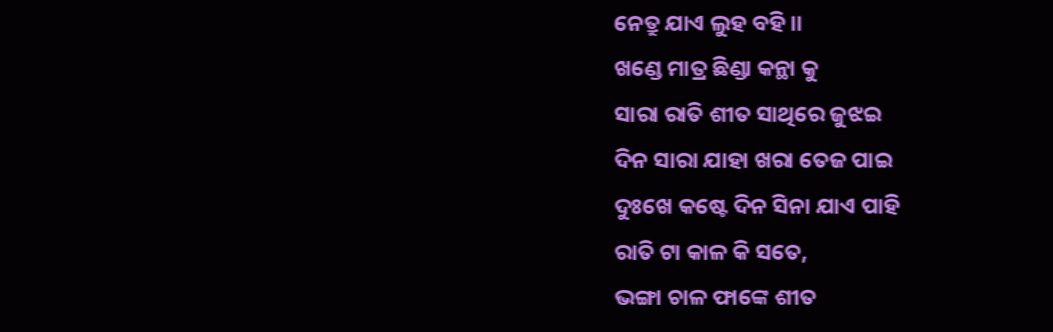ନେତ୍ରୁ ଯାଏ ଲୁହ ବହି ।।
ଖଣ୍ଡେ ମାତ୍ର ଛିଣ୍ଡା କନ୍ଥା କୁ
ସାରା ରାତି ଶୀତ ସାଥିରେ ଜୁଝଇ
ଦିନ ସାରା ଯାହା ଖରା ତେଜ ପାଇ
ଦୁଃଖେ କଷ୍ଟେ ଦିନ ସିନା ଯାଏ ପାହି
ରାତି ଟା କାଳ କି ସତେ,
ଭଙ୍ଗା ଚାଳ ଫାଙ୍କେ ଶୀତ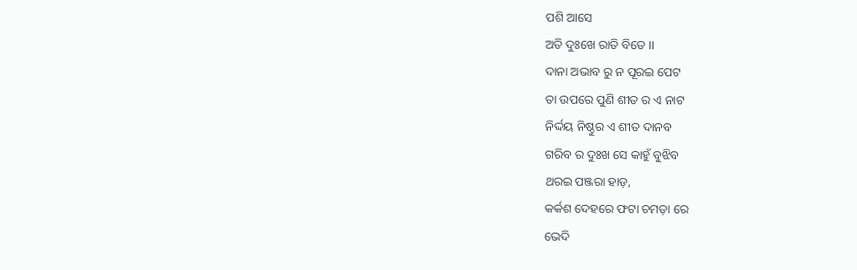ପଶି ଆସେ
ଅତି ଦୁଃଖେ ରାତି ବିତେ ।।
ଦାନା ଅଭାବ ରୁ ନ ପୂରଇ ପେଟ
ତା ଉପରେ ପୁଣି ଶୀତ ର ଏ ନାଟ
ନିର୍ଦ୍ଦୟ ନିଷ୍ଠୁର ଏ ଶୀତ ଦାନବ
ଗରିବ ର ଦୁଃଖ ସେ କାହୁଁ ବୁଝିବ
ଥରଇ ପଞ୍ଜରା ହାଡ଼,
କର୍କଶ ଦେହରେ ଫଟା ଚମଡ଼ା ରେ
ଭେଦି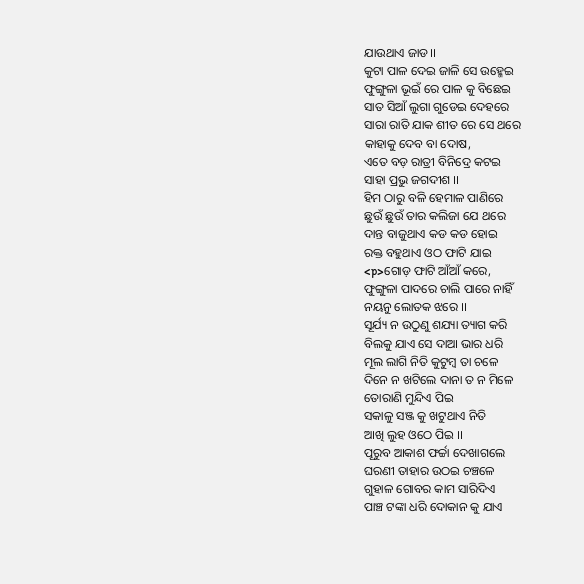ଯାଉଥାଏ ଜାଡ।।
କୁଟା ପାଳ ଦେଇ ଜାଳି ସେ ଉହ୍ମେଇ
ଫୁଙ୍ଗୁଳା ଭୂଇଁ ରେ ପାଳ କୁ ବିଛେଇ
ସାତ ସିଆଁ ଲୁଗା ଗୁଡେଇ ଦେହରେ
ସାରା ରାତି ଯାକ ଶୀତ ରେ ସେ ଥରେ
କାହାକୁ ଦେବ ବା ଦୋଷ,
ଏତେ ବଡ଼ ରାତ୍ରୀ ବିନିଦ୍ରେ କଟଇ
ସାହା ପ୍ରଭୁ ଜଗଦୀଶ ।।
ହିମ ଠାରୁ ବଳି ହେମାଳ ପାଣିରେ
ଛୁଉଁ ଛୁଉଁ ତାର କଲିଜା ଯେ ଥରେ
ଦାନ୍ତ ବାଜୁଥାଏ କଡ କଡ ହୋଇ
ରକ୍ତ ବହୁଥାଏ ଓଠ ଫାଟି ଯାଇ
<p>ଗୋଡ଼ ଫାଟି ଆଁଆଁ କରେ,
ଫୁଙ୍ଗୁଳା ପାଦରେ ଚାଲି ପାରେ ନାହିଁ
ନୟନୁ ଲୋତକ ଝରେ ।।
ସୂର୍ଯ୍ୟ ନ ଉଠୁଣୁ ଶଯ୍ୟା ତ୍ୟାଗ କରି
ବିଲକୁ ଯାଏ ସେ ଦାଆ ଭାର ଧରି
ମୂଲ ଲାଗି ନିତି କୁଟୁମ୍ବ ତା ଚଳେ
ଦିନେ ନ ଖଟିଲେ ଦାନା ତ ନ ମିଳେ
ତୋରାଣି ମୁନ୍ଦିଏ ପିଇ
ସକାଳୁ ସଞ୍ଜ କୁ ଖଟୁଥାଏ ନିତି
ଆଖି ଲୁହ ଓଠେ ପିଇ ।।
ପୂରୁବ ଆକାଶ ଫର୍ଚ୍ଚା ଦେଖାଗଲେ
ଘରଣୀ ତାହାର ଉଠଇ ଚଞ୍ଚଳେ
ଗୁହାଳ ଗୋବର କାମ ସାରିଦିଏ
ପାଞ୍ଚ ଟଙ୍କା ଧରି ଦୋକାନ କୁ ଯାଏ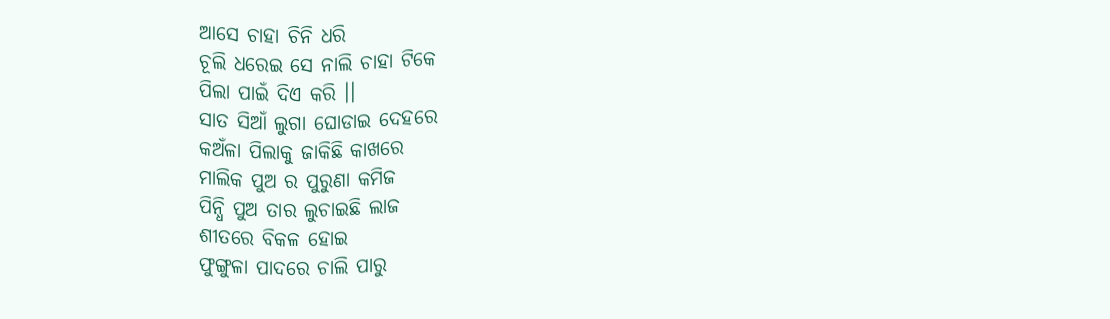ଆସେ ଚାହା ଚିନି ଧରି
ଚୂଲି ଧରେଇ ସେ ନାଲି ଚାହା ଟିକେ
ପିଲା ପାଇଁ ଦିଏ କରି ।।
ସାତ ସିଆଁ ଲୁଗା ଘୋଡାଇ ଦେହରେ
କଅଁଳା ପିଲାକୁ ଜାକିଛି କାଖରେ
ମାଲିକ ପୁଅ ର ପୁରୁଣା କମିଜ
ପିନ୍ଧି ପୁଅ ତାର ଲୁଚାଇଛି ଲାଜ
ଶୀତରେ ବିକଳ ହୋଇ
ଫୁଙ୍ଗୁଳା ପାଦରେ ଚାଲି ପାରୁ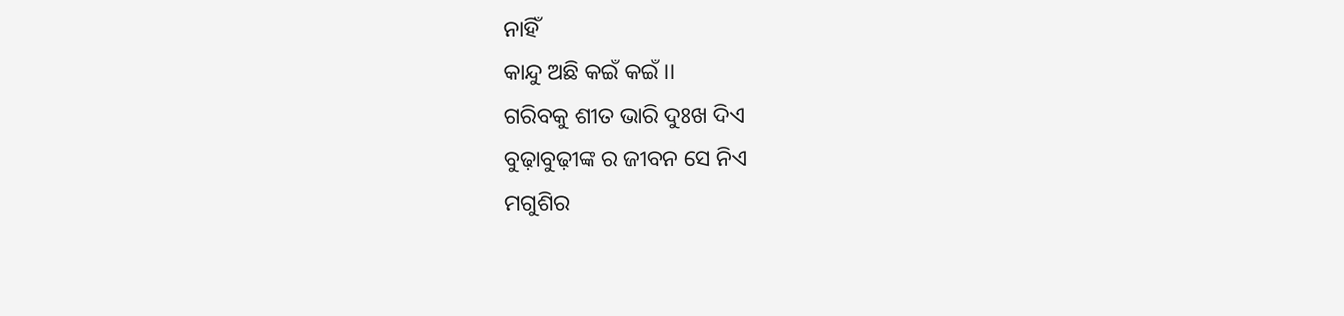ନାହିଁ
କାନ୍ଦୁ ଅଛି କଇଁ କଇଁ ।।
ଗରିବକୁ ଶୀତ ଭାରି ଦୁଃଖ ଦିଏ
ବୁଢ଼ାବୁଢ଼ୀଙ୍କ ର ଜୀବନ ସେ ନିଏ
ମଗୁଶିର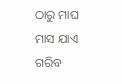ଠାରୁ ମାଘ ମାସ ଯାଏ
ଗରିବ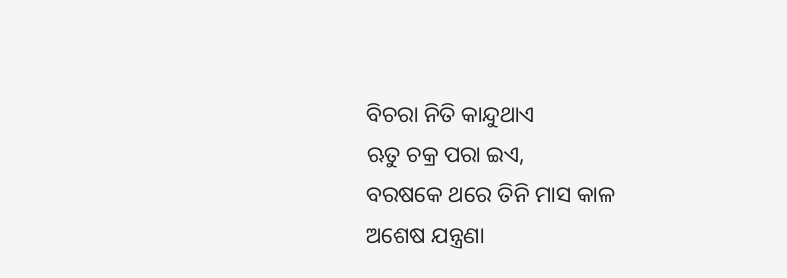ବିଚରା ନିତି କାନ୍ଦୁଥାଏ
ଋତୁ ଚକ୍ର ପରା ଇଏ,
ବରଷକେ ଥରେ ତିନି ମାସ କାଳ
ଅଶେଷ ଯନ୍ତ୍ରଣା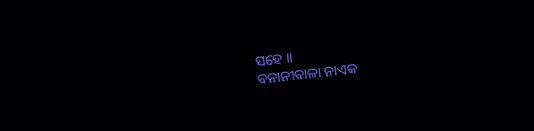ସହେ ।।
ବନାନୀବାଳା ନାଏକ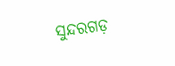ସୁନ୍ଦରଗଡ଼